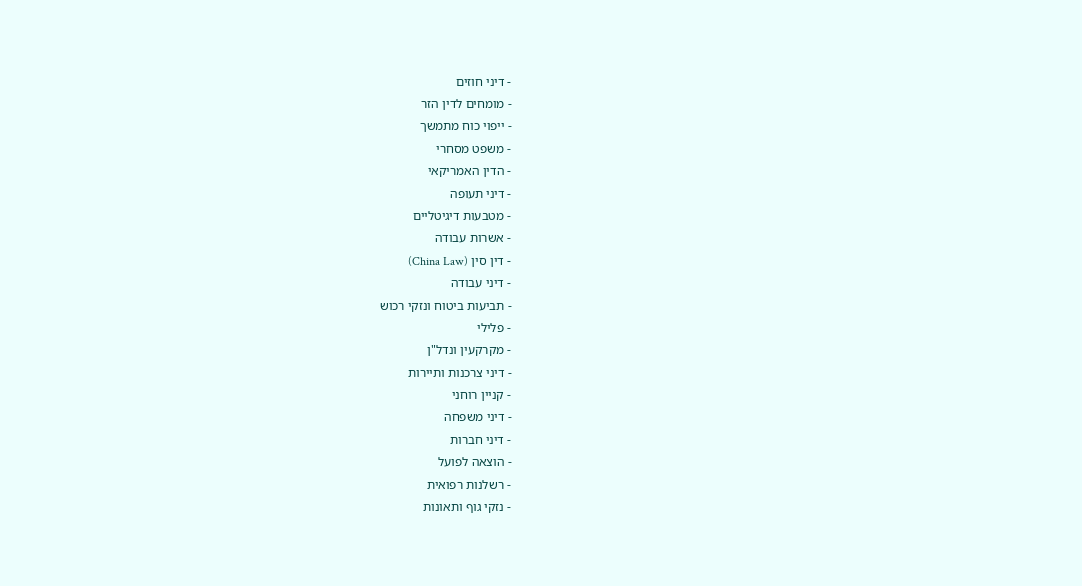- דיני חוזים
- מומחים לדין הזר
- ייפוי כוח מתמשך
- משפט מסחרי
- הדין האמריקאי
- דיני תעופה
- מטבעות דיגיטליים
- אשרות עבודה
- דין סין (China Law)
- דיני עבודה
- תביעות ביטוח ונזקי רכוש
- פלילי
- מקרקעין ונדל"ן
- דיני צרכנות ותיירות
- קניין רוחני
- דיני משפחה
- דיני חברות
- הוצאה לפועל
- רשלנות רפואית
- נזקי גוף ותאונות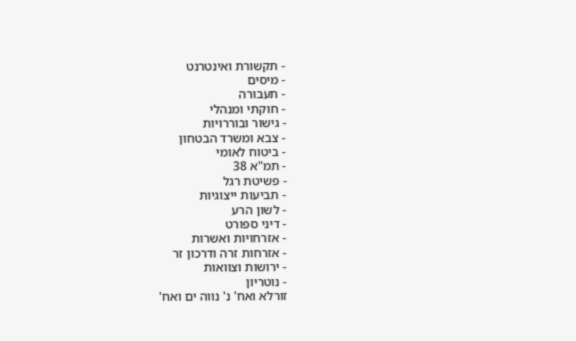- תקשורת ואינטרנט
- מיסים
- תעבורה
- חוקתי ומנהלי
- גישור ובוררויות
- צבא ומשרד הבטחון
- ביטוח לאומי
- תמ"א 38
- פשיטת רגל
- תביעות ייצוגיות
- לשון הרע
- דיני ספורט
- אזרחויות ואשרות
- אזרחות זרה ודרכון זר
- ירושות וצוואות
- נוטריון
זורלא ואח' נ' נווה ים ואח'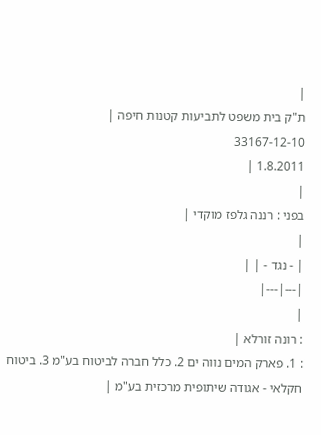|
ת"ק בית משפט לתביעות קטנות חיפה |
33167-12-10
1.8.2011 |
|
בפני : רננה גלפז מוקדי |
|
| - נגד - | |
|---|---|
|
: רונה זורלא |
: 1. פארק המים נווה ים 2. כלל חברה לביטוח בע"מ 3. ביטוח חקלאי - אגודה שיתופית מרכזית בע"מ |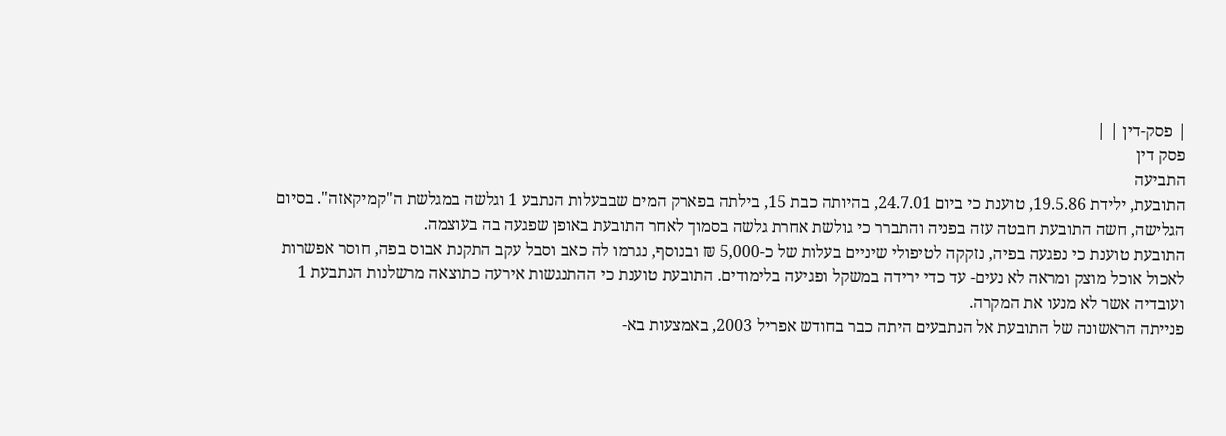| פסק-דין | |
פסק דין
התביעה
התובעת, ילידת 19.5.86, טוענת כי ביום 24.7.01, בהיותה כבת 15, בילתה בפארק המים שבבעלות הנתבע 1 וגלשה במגלשת ה"קמיקאזה". בסיום הגלישה, חשה התובעת חבטה עזה בפניה והתברר כי גולשת אחרת גלשה בסמוך לאחר התובעת באופן שפגעה בה בעוצמה.
התובעת טוענת כי נפגעה בפיה, נזקקה לטיפולי שיניים בעלות של כ-5,000 ₪ ובנוסף, נגרמו לה כאב וסבל עקב התקנת אבוס בפה, חוסר אפשרות לאכול אוכל מוצק ומראה לא נעים- עד כדי ירידה במשקל ופגיעה בלימודים. התובעת טוענת כי ההתנגשות אירעה כתוצאה מרשלנות הנתבעת 1 ועובדיה אשר לא מנעו את המקרה.
פנייתה הראשונה של התובעת אל הנתבעים היתה כבר בחודש אפריל 2003, באמצעות בא-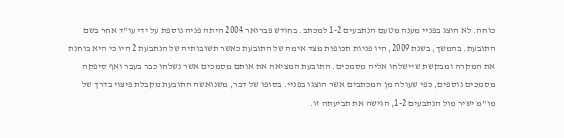כוחה. לא הוצג בפניי מענה מטעם הנתבעים 1-2 למכתב. בחודש פברואר 2004 היתה פניה נוספת על ידי עו"ד אחר בשם התובעת. בהמשך, בשנת 2009, היו פניות תכופות מצד אימה של התובעת כאשר תשובותיה של הנתבעת 2 היו כי היא בוחנת את המקרה ומבקשת שיישלחו אליה מסמכים. התובעת המציאה את אותם מסמכים אשר נשלחו כבר בעבר ואף סיפקה מסמכים נוספים, כפי שעולה מן המכתבים אשר הוצגו בפניי. בסופו של דבר, משנואשה התובעת מקבלת פיצוי בדרך של מו"מ ישיר מול הנתבעים 1-2, הגישה את תביעתה זו.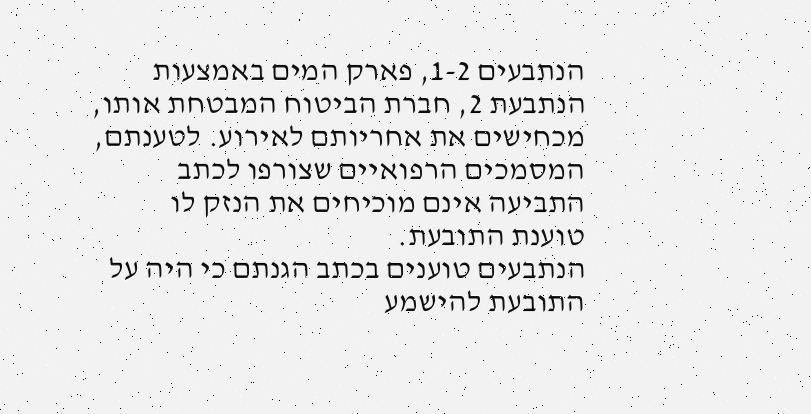הנתבעים 1-2, פארק המים באמצעות הנתבעת 2, חברת הביטוח המבטחת אותו, מכחישים את אחריותם לאירוע. לטענתם, המסמכים הרפואיים שצורפו לכתב התביעה אינם מוכיחים את הנזק לו טוענת התובעת.
הנתבעים טוענים בכתב הגנתם כי היה על התובעת להישמע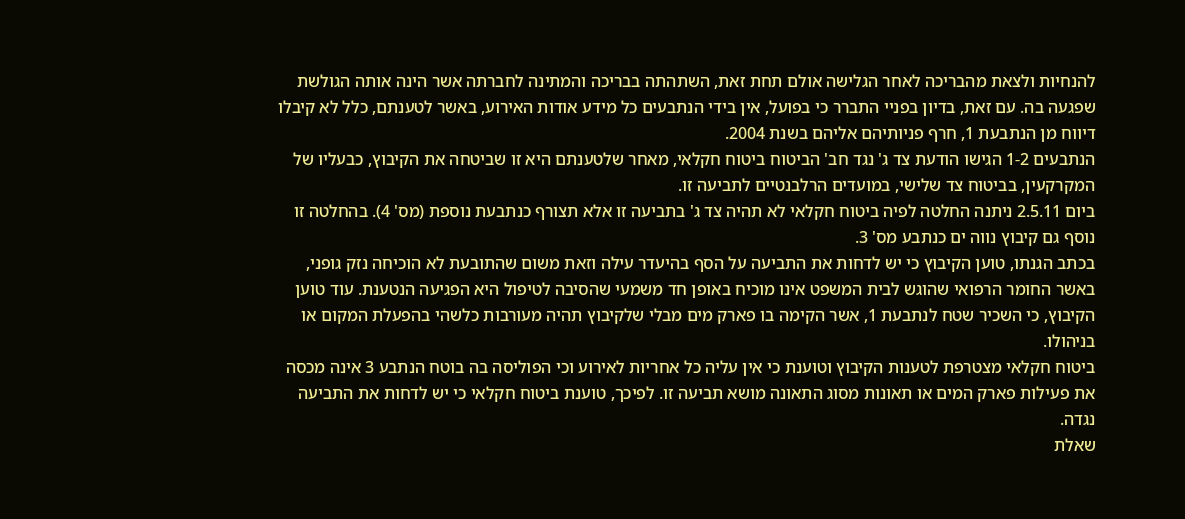להנחיות ולצאת מהבריכה לאחר הגלישה אולם תחת זאת, השתהתה בבריכה והמתינה לחברתה אשר הינה אותה הגולשת שפגעה בה. עם זאת, בדיון בפניי התברר כי בפועל, אין בידי הנתבעים כל מידע אודות האירוע, באשר לטענתם, כלל לא קיבלו דיווח מן הנתבעת 1, חרף פניותיהם אליהם בשנת 2004.
הנתבעים 1-2 הגישו הודעת צד ג' נגד חב' הביטוח ביטוח חקלאי, מאחר שלטענתם היא זו שביטחה את הקיבוץ, כבעליו של המקרקעין, בביטוח צד שלישי, במועדים הרלבנטיים לתביעה זו.
ביום 2.5.11 ניתנה החלטה לפיה ביטוח חקלאי לא תהיה צד ג' בתביעה זו אלא תצורף כנתבעת נוספת (מס' 4). בהחלטה זו נוסף גם קיבוץ נווה ים כנתבע מס' 3.
בכתב הגנתו, טוען הקיבוץ כי יש לדחות את התביעה על הסף בהיעדר עילה וזאת משום שהתובעת לא הוכיחה נזק גופני, באשר החומר הרפואי שהוגש לבית המשפט אינו מוכיח באופן חד משמעי שהסיבה לטיפול היא הפגיעה הנטענת. עוד טוען הקיבוץ, כי השכיר שטח לנתבעת 1, אשר הקימה בו פארק מים מבלי שלקיבוץ תהיה מעורבות כלשהי בהפעלת המקום או בניהולו.
ביטוח חקלאי מצטרפת לטענות הקיבוץ וטוענת כי אין עליה כל אחריות לאירוע וכי הפוליסה בה בוטח הנתבע 3 אינה מכסה את פעילות פארק המים או תאונות מסוג התאונה מושא תביעה זו. לפיכך, טוענת ביטוח חקלאי כי יש לדחות את התביעה נגדה.
שאלת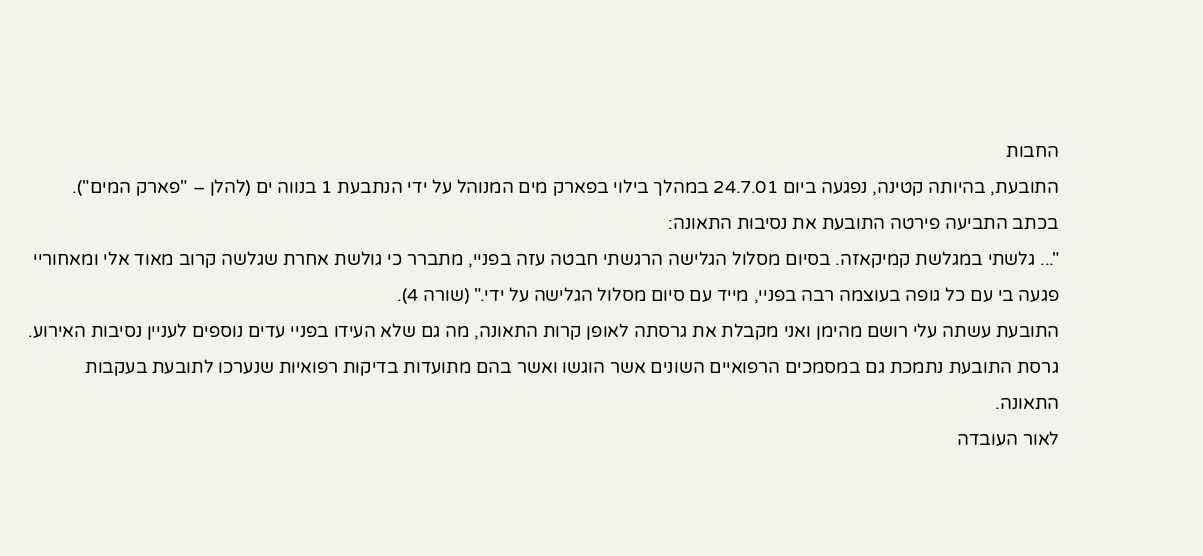החבות
התובעת, בהיותה קטינה, נפגעה ביום 24.7.01 במהלך בילוי בפארק מים המנוהל על ידי הנתבעת 1 בנווה ים (להלן – "פארק המים"). בכתב התביעה פירטה התובעת את נסיבות התאונה:
"... גלשתי במגלשת קמיקאזה. בסיום מסלול הגלישה הרגשתי חבטה עזה בפניי, מתברר כי גולשת אחרת שגלשה קרוב מאוד אלי ומאחוריי פגעה בי עם כל גופה בעוצמה רבה בפניי, מייד עם סיום מסלול הגלישה על ידי." (שורה 4).
התובעת עשתה עלי רושם מהימן ואני מקבלת את גרסתה לאופן קרות התאונה, מה גם שלא העידו בפניי עדים נוספים לעניין נסיבות האירוע. גרסת התובעת נתמכת גם במסמכים הרפואיים השונים אשר הוגשו ואשר בהם מתועדות בדיקות רפואיות שנערכו לתובעת בעקבות התאונה.
לאור העובדה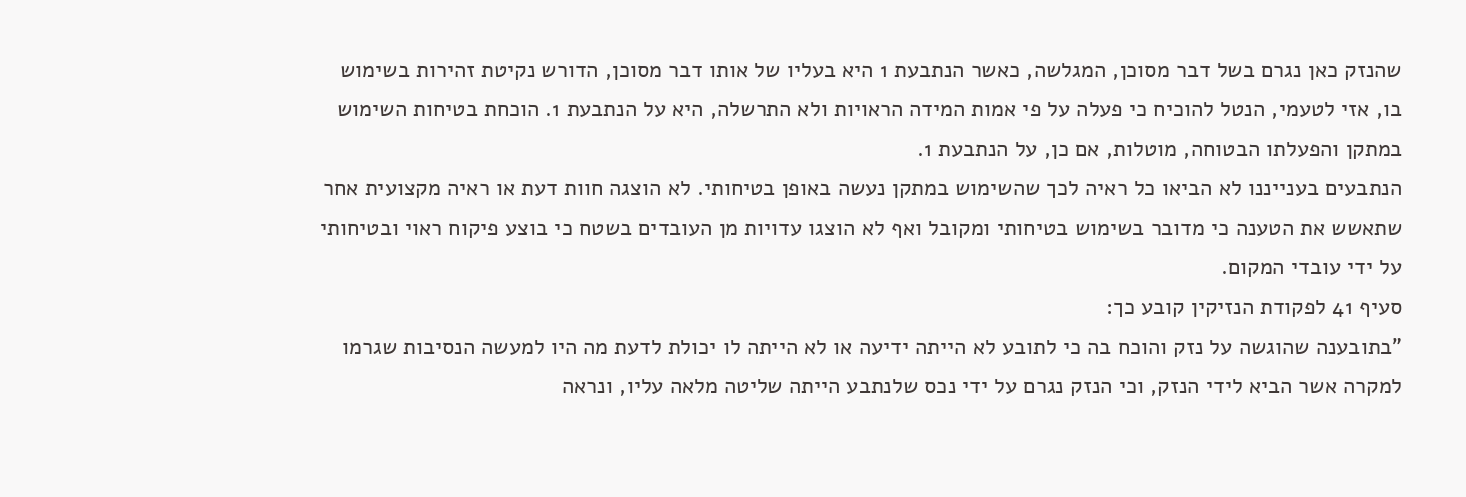שהנזק כאן נגרם בשל דבר מסוכן, המגלשה, כאשר הנתבעת 1 היא בעליו של אותו דבר מסוכן, הדורש נקיטת זהירות בשימוש בו, אזי לטעמי, הנטל להוכיח כי פעלה על פי אמות המידה הראויות ולא התרשלה, היא על הנתבעת 1. הוכחת בטיחות השימוש במתקן והפעלתו הבטוחה, מוטלות, אם כן, על הנתבעת 1.
הנתבעים בענייננו לא הביאו כל ראיה לכך שהשימוש במתקן נעשה באופן בטיחותי. לא הוצגה חוות דעת או ראיה מקצועית אחר שתאשש את הטענה כי מדובר בשימוש בטיחותי ומקובל ואף לא הוצגו עדויות מן העובדים בשטח כי בוצע פיקוח ראוי ובטיחותי על ידי עובדי המקום.
סעיף 41 לפקודת הנזיקין קובע כך:
"בתובענה שהוגשה על נזק והוכח בה כי לתובע לא הייתה ידיעה או לא הייתה לו יכולת לדעת מה היו למעשה הנסיבות שגרמו למקרה אשר הביא לידי הנזק, וכי הנזק נגרם על ידי נכס שלנתבע הייתה שליטה מלאה עליו, ונראה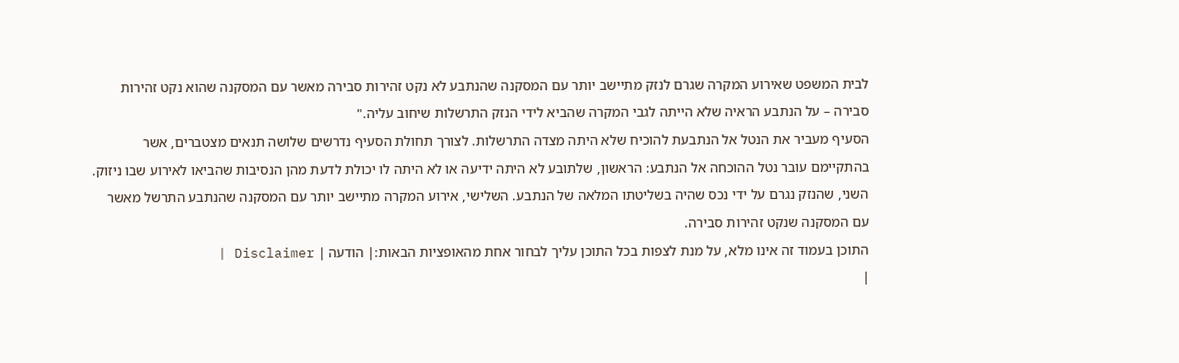לבית המשפט שאירוע המקרה שגרם לנזק מתיישב יותר עם המסקנה שהנתבע לא נקט זהירות סבירה מאשר עם המסקנה שהוא נקט זהירות סבירה – על הנתבע הראיה שלא הייתה לגבי המקרה שהביא לידי הנזק התרשלות שיחוב עליה."
הסעיף מעביר את הנטל אל הנתבעת להוכיח שלא היתה מצדה התרשלות. לצורך תחולת הסעיף נדרשים שלושה תנאים מצטברים, אשר בהתקיימם עובר נטל ההוכחה אל הנתבע: הראשון, שלתובע לא היתה ידיעה או לא היתה לו יכולת לדעת מהן הנסיבות שהביאו לאירוע שבו ניזוק. השני, שהנזק נגרם על ידי נכס שהיה בשליטתו המלאה של הנתבע. השלישי, אירוע המקרה מתיישב יותר עם המסקנה שהנתבע התרשל מאשר עם המסקנה שנקט זהירות סבירה.
התוכן בעמוד זה אינו מלא, על מנת לצפות בכל התוכן עליך לבחור אחת מהאופציות הבאות:| הודעה | Disclaimer |
|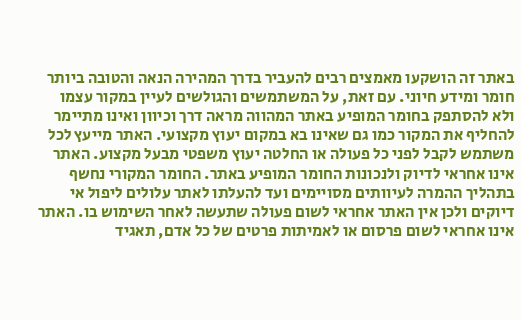באתר זה הושקעו מאמצים רבים להעביר בדרך המהירה הנאה והטובה ביותר חומר ומידע חיוני. עם זאת, על המשתמשים והגולשים לעיין במקור עצמו ולא להסתפק בחומר המופיע באתר המהווה מראה דרך וכיוון ואינו מתיימר להחליף את המקור כמו גם שאינו בא במקום יעוץ מקצועי. האתר מייעץ לכל משתמש לקבל לפני כל פעולה או החלטה יעוץ משפטי מבעל מקצוע. האתר אינו אחראי לדיוק ולנכונות החומר המופיע באתר. החומר המקורי נחשף בתהליך ההמרה לעיוותים מסויימים ועד להעלתו לאתר עלולים ליפול אי דיוקים ולכן אין האתר אחראי לשום פעולה שתעשה לאחר השימוש בו. האתר אינו אחראי לשום פרסום או לאמיתות פרטים של כל אדם, תאגיד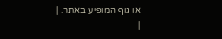או גוף המופיע באתר. |
|